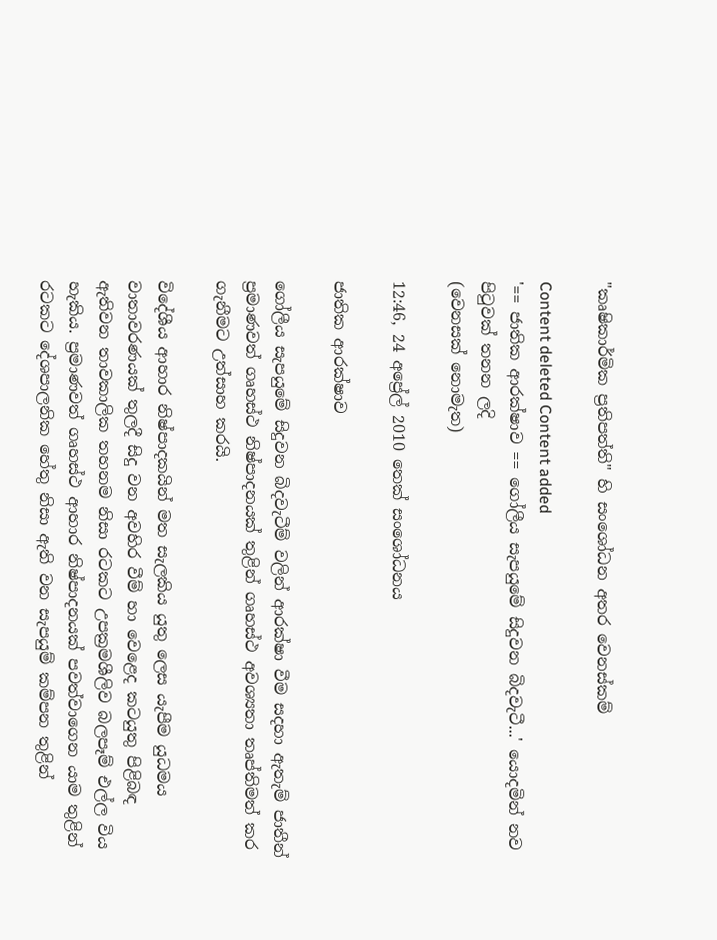"කෘෂිකාර්මික ප්‍රතිපත්ති" හි සංශෝධන අතර වෙනස්කම්

Content deleted Content added
'== ජාතික ආරක්ෂාව == ගෝලීය සැපයුමේ සිදුවන බිදවැටී...' යොදමින් නව පිටුවක් තනන ලදි
(වෙනසක් නොමැත)

12:46, 24 අප්‍රේල් 2010 තෙක් සංශෝධනය

ජාතික ආරක්ෂාව

ගෝලීය සැපයුමේ සිදුවන බිදවැටීම් වලින් ආරක්ෂා වීම සදහා ඇතැම් ජාතීන් ප්‍රමාණවත් ගෘහස්ථ නිෂ්පාදනයක් තුළින් ගෘහස්ථ අවශ්‍යතා තෘප්තිමත් කර ගැනීමට උත්සාහ කරයි.

විදේශීය ආහාර නිෂ්පාදකයින් මත සැලකිය යුතු ලෙස යැපීම යුධමය වාතාවරණයක් තුලදී සිදු වන අවහිර වීම් හා වෙළෙද කටයුතු පිළිබඳ ඇතිවන තාවකාලික තහනම නිසා රටකට උපක්‍රමශීලිව බලපෑම් එල්ල විය හැකිය. ප්‍රමාණවත් ගෘහස්ථ ආහාර නිෂ්පාදනයක් පවත්වාගෙන යාම තුළින් රටකට දේශපාලනික හේතු නිසා ඇති වන සැපයුම් කම්පන තුළින්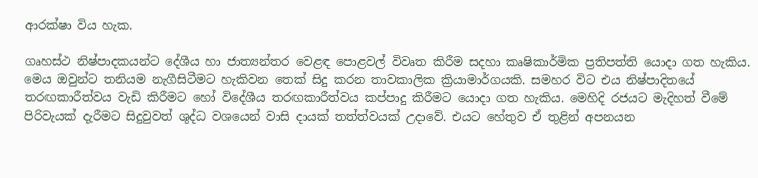ආරක්ෂා විය හැක.

ගෘහස්ථ නිෂ්පාදකයන්ට දේශීය හා ජාත්‍යන්තර වෙළඳ පොළවල් විවෘත කිරීම සදහා කෘෂිකාර්මික ප්‍රතිපත්ති යොදා ගත හැකිය. මෙය ඔවුන්ට තනියම නැගීසිටීමට හැකිවන තෙක් සිදු කරන තාවකාලික ක්‍රියාමාර්ගයකි. සමහර විට එය නිෂ්පාදිතයේ තරඟකාරීත්වය වැඩි කිරීමට හෝ විදේශීය තරඟකාරීත්වය කප්පාදු කිරීමට යොදා ගත හැකිය. මෙහිදි රජයට මැදිහත් වීමේ පිරිවැයක් දැරීමට සිදුවුවත් ශුද්ධ වශයෙන් වාසි දායක් තත්ත්වයක් උදාවේ. එයට හේතුව ඒ තුළින් අපනයන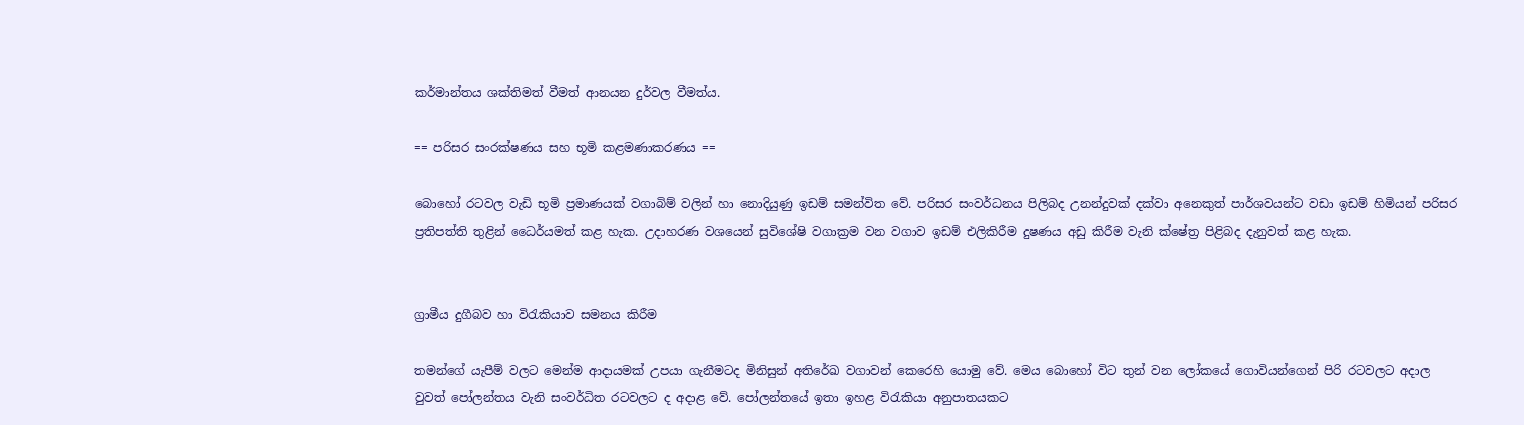කර්මාන්තය ශක්තිමත් වීමත් ආනයන දුර්වල වීමත්ය.

== පරිසර සංරක්ෂණය සහ භූමි කළමණාකරණය ==

බොහෝ රටවල වැඩි භූමි ප්‍රමාණයක් වගාබිම් වලින් හා නොදියුණු ඉඩම් සමන්විත වේ. පරිසර සංවර්ධනය පිලිබද උනන්දුවක් දක්වා අනෙකුත් පාර්ශවයන්ට වඩා ඉඩම් හිමියන් පරිසර ප්‍රතිපත්ති තුළින් ධෛර්යමත් කළ හැක. උදාහරණ වශයෙන් සුවිශේෂි වගාක්‍රම වන වගාව ඉඩම් එලිකිරීම දුෂණය අඩු කිරීම වැනි ක්ෂේත්‍ර පිළිබද දැනුවත් කළ හැක.


ග්‍රාමීය දුගීබව හා විරැකියාව සමනය කිරීම

තමන්ගේ යැපීම් වලට මෙන්ම ආදායමක් උපයා ගැනීමටද මිනිසුන් අතිරේඛ වගාවන් කෙරෙහි යොමු වේ. මෙය බොහෝ විට තුන් වන ලෝකයේ ගොවියන්ගෙන් පිරි රටවලට අදාල වුවත් පෝලන්තය වැනි සංවර්ධිත රටවලට ද අදාළ වේ. පෝලන්තයේ ඉතා ඉහළ විරැකියා අනුපාතයකට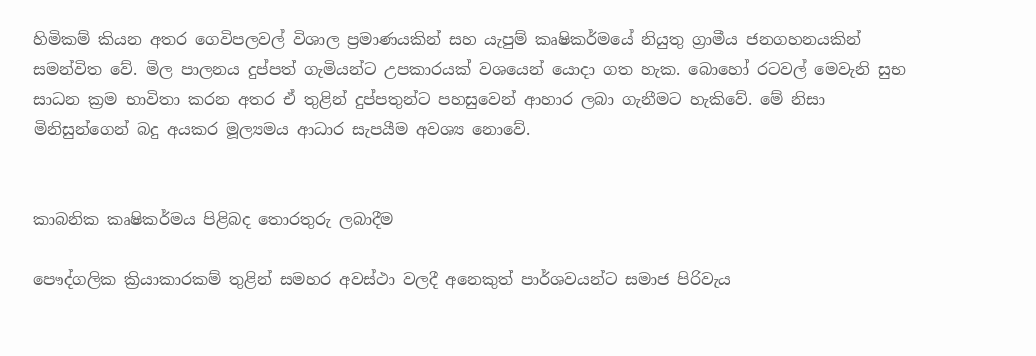හිමිකම් කියන අතර ගෙවිපලවල් විශාල ප්‍රමාණයකින් සහ යැපුම් කෘෂිකර්මයේ නියුතු ග්‍රාමීය ජනගහනයකින් සමන්විත වේ. මිල පාලනය දුප්පත් ගැමියන්ට උපකාරයක් වශයෙන් යොදා ගත හැක. බොහෝ රටවල් මෙවැනි සුභ සාධන ක්‍රම භාවිතා කරන අතර ඒ තුළින් දුප්පතුන්ට පහසුවෙන් ආහාර ලබා ගැනීමට හැකිවේ. මේ නිසා මිනිසුන්ගෙන් බදු අයකර මූල්‍යමය ආධාර සැපයීම අවශ්‍ය නොවේ.


කාබනික කෘෂිකර්මය පිළිබද තොරතුරු ලබාදීම

පෞද්ගලික ක්‍රියාකාරකම් තුළින් සමහර අවස්ථා වලදී අනෙකුත් පාර්ශවයන්ට සමාජ පිරිවැය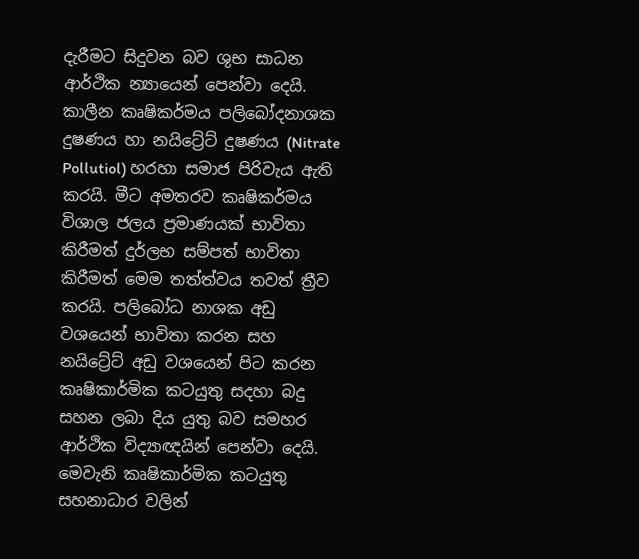දැරීමට සිදුවන බව ශුභ සාධන ආර්ථික න්‍යායෙන් පෙන්වා දෙයි. කාලීන කෘෂිකර්මය පලිබෝදනාශක දුෂණය හා නයිට්‍රේට් දුෂණය (Nitrate Pollutiol) හරහා සමාජ පිරිවැය ඇති කරයි. මීට අමතරව කෘෂිකර්මය විශාල ජලය ප්‍රමාණයක් භාවිතා කිරීමත් දුර්ලභ සම්පත් භාවිතා කිරීමත් මෙම තත්ත්වය තවත් ත්‍රීව කරයි. පලිබෝධ නාශක අඩු වශයෙන් භාවිතා කරන සහ නයිට්‍රේට් අඩු වශයෙන් පිට කරන කෘෂිකාර්මික කටයුතු සදහා බදු සහන ලබා දිය යුතු බව සමහර ආර්ථික විද්‍යාඥයින් පෙන්වා දෙයි. මෙවැනි කෘෂිකාර්මික කටයුතු සහනාධාර වලින්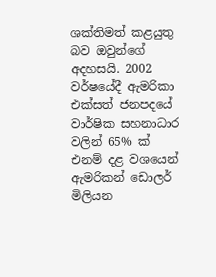ශක්තිමත් කළයුතු බව ඔවුන්ගේ අදහසයි. 2002 වර්ෂයේදී ඇමරිකා එක්සත් ජනපදයේ වාර්ෂික සහනාධාර වලින් 65% ක් එනම් දළ වශයෙන් ඇමරිකන් ඩොලර් මිලියන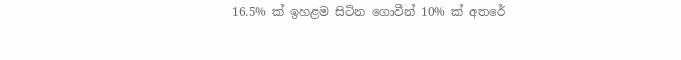16.5% ක් ඉහළම සිටින ගොවීන් 10% ක් අතරේ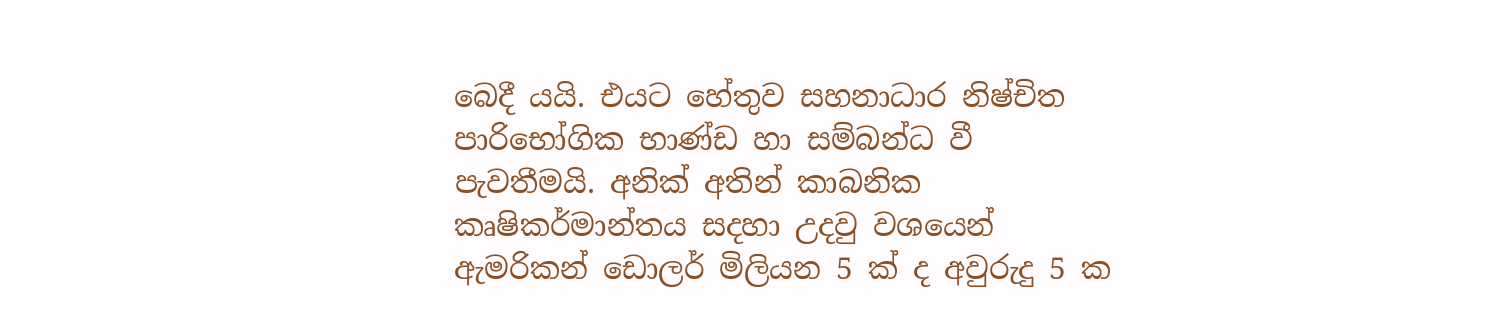බෙදී යයි. එයට හේතුව සහනාධාර නිෂ්චිත පාරිභෝගික භාණ්ඩ හා සම්බන්ධ වී පැවතීමයි. අනික් අතින් කාබනික කෘෂිකර්මාන්තය සදහා උදවු වශයෙන් ඇමරිකන් ඩොලර් මිලියන 5 ක් ද අවුරුදු 5 ක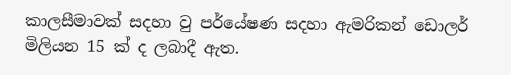කාලසීමාවක් සදහා වු පර්යේෂණ සදහා ඇමරිකන් ඩොලර් මිලියන 15 ක් ද ලබාදී ඇත.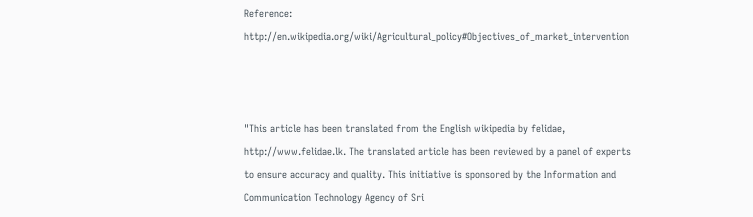Reference: http://en.wikipedia.org/wiki/Agricultural_policy#Objectives_of_market_intervention



"This article has been translated from the English wikipedia by felidae, http://www.felidae.lk. The translated article has been reviewed by a panel of experts to ensure accuracy and quality. This initiative is sponsored by the Information and Communication Technology Agency of Sri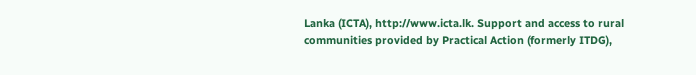Lanka (ICTA), http://www.icta.lk. Support and access to rural communities provided by Practical Action (formerly ITDG),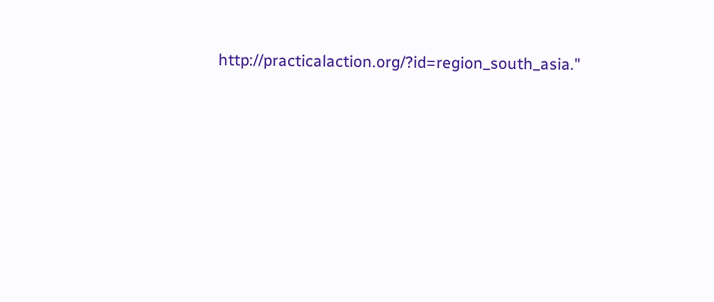http://practicalaction.org/?id=region_south_asia."